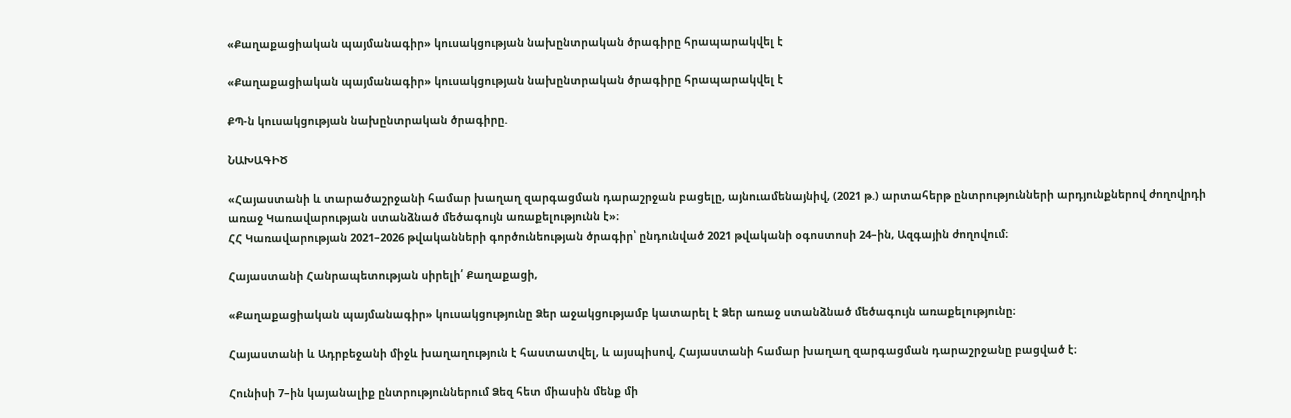«Քաղաքացիական պայմանագիր» կուսակցության նախընտրական ծրագիրը հրապարակվել է

«Քաղաքացիական պայմանագիր» կուսակցության նախընտրական ծրագիրը հրապարակվել է

ՔՊ-ն կուսակցության նախընտրական ծրագիրը.

ՆԱԽԱԳԻԾ

«Հայաստանի և տարածաշրջանի համար խաղաղ զարգացման դարաշրջան բացելը, այնուամենայնիվ, (2021 թ.) արտահերթ ընտրությունների արդյունքներով ժողովրդի առաջ Կառավարության ստանձնած մեծագույն առաքելությունն է»։
ՀՀ Կառավարության 2021–2026 թվականների գործունեության ծրագիր՝ ընդունված 2021 թվականի օգոստոսի 24–ին, Ազգային ժողովում։

Հայաստանի Հանրապետության սիրելի՛ Քաղաքացի,

«Քաղաքացիական պայմանագիր» կուսակցությունը Ձեր աջակցությամբ կատարել է Ձեր առաջ ստանձնած մեծագույն առաքելությունը։

Հայաստանի և Ադրբեջանի միջև խաղաղություն է հաստատվել, և այսպիսով, Հայաստանի համար խաղաղ զարգացման դարաշրջանը բացված է։

Հունիսի 7–ին կայանալիք ընտրություններում Ձեզ հետ միասին մենք մի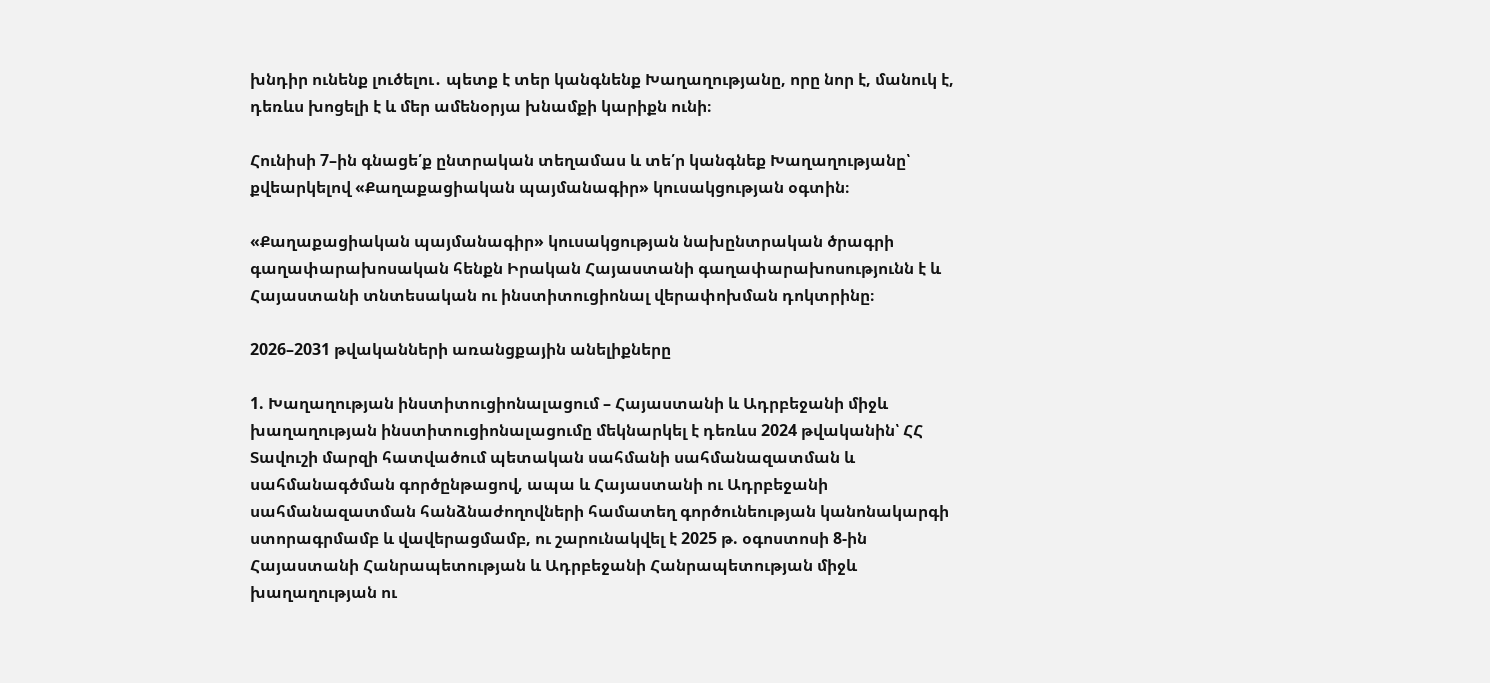խնդիր ունենք լուծելու․ պետք է տեր կանգնենք Խաղաղությանը, որը նոր է, մանուկ է, դեռևս խոցելի է և մեր ամենօրյա խնամքի կարիքն ունի։

Հունիսի 7–ին գնացե՛ք ընտրական տեղամաս և տե՛ր կանգնեք Խաղաղությանը՝ քվեարկելով «Քաղաքացիական պայմանագիր» կուսակցության օգտին։

«Քաղաքացիական պայմանագիր» կուսակցության նախընտրական ծրագրի գաղափարախոսական հենքն Իրական Հայաստանի գաղափարախոսությունն է և Հայաստանի տնտեսական ու ինստիտուցիոնալ վերափոխման դոկտրինը։

2026–2031 թվականների առանցքային անելիքները

1. Խաղաղության ինստիտուցիոնալացում – Հայաստանի և Ադրբեջանի միջև խաղաղության ինստիտուցիոնալացումը մեկնարկել է դեռևս 2024 թվականին՝ ՀՀ Տավուշի մարզի հատվածում պետական սահմանի սահմանազատման և սահմանագծման գործընթացով, ապա և Հայաստանի ու Ադրբեջանի սահմանազատման հանձնաժողովների համատեղ գործունեության կանոնակարգի ստորագրմամբ և վավերացմամբ, ու շարունակվել է 2025 թ. օգոստոսի 8-ին Հայաստանի Հանրապետության և Ադրբեջանի Հանրապետության միջև խաղաղության ու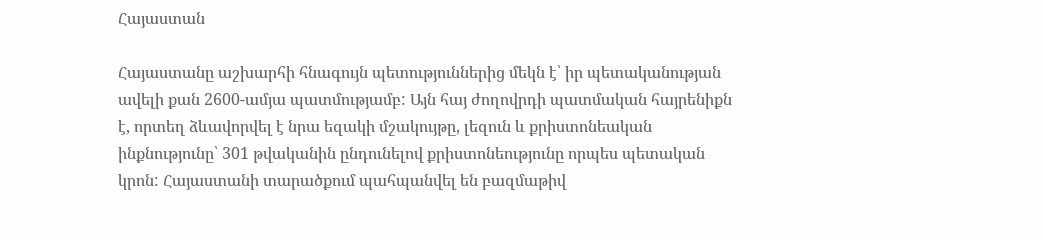Հայաստան

Հայաստանը աշխարհի հնագույն պետություններից մեկն է՝ իր պետականության ավելի քան 2600-ամյա պատմությամբ: Այն հայ ժողովրդի պատմական հայրենիքն է, որտեղ ձևավորվել է նրա եզակի մշակույթը, լեզուն և քրիստոնեական ինքնությունը՝ 301 թվականին ընդունելով քրիստոնեությունը որպես պետական կրոն: Հայաստանի տարածքում պահպանվել են բազմաթիվ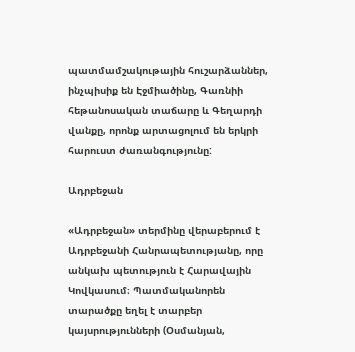պատմամշակութային հուշարձաններ, ինչպիսիք են Էջմիածինը, Գառնիի հեթանոսական տաճարը և Գեղարդի վանքը, որոնք արտացոլում են երկրի հարուստ ժառանգությունը:

Ադրբեջան

«Ադրբեջան» տերմինը վերաբերում է Ադրբեջանի Հանրապետությանը, որը անկախ պետություն է Հարավային Կովկասում։ Պատմականորեն տարածքը եղել է տարբեր կայսրությունների (Օսմանյան,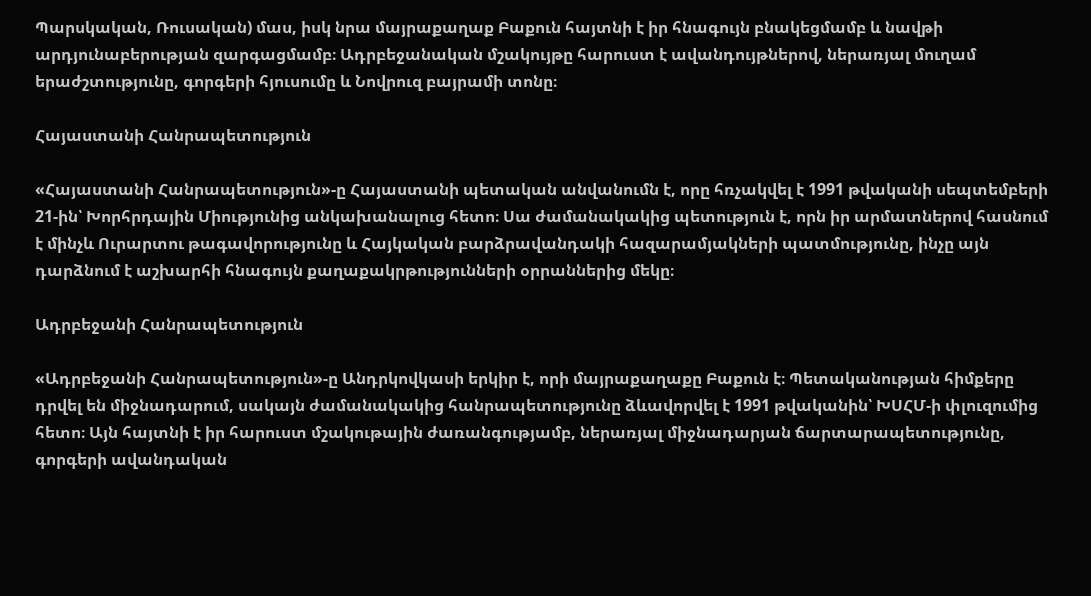Պարսկական, Ռուսական) մաս, իսկ նրա մայրաքաղաք Բաքուն հայտնի է իր հնագույն բնակեցմամբ և նավթի արդյունաբերության զարգացմամբ։ Ադրբեջանական մշակույթը հարուստ է ավանդույթներով, ներառյալ մուղամ երաժշտությունը, գորգերի հյուսումը և Նովրուզ բայրամի տոնը։

Հայաստանի Հանրապետություն

«Հայաստանի Հանրապետություն»-ը Հայաստանի պետական անվանումն է, որը հռչակվել է 1991 թվականի սեպտեմբերի 21-ին՝ Խորհրդային Միությունից անկախանալուց հետո։ Սա ժամանակակից պետություն է, որն իր արմատներով հասնում է մինչև Ուրարտու թագավորությունը և Հայկական բարձրավանդակի հազարամյակների պատմությունը, ինչը այն դարձնում է աշխարհի հնագույն քաղաքակրթությունների օրրաններից մեկը։

Ադրբեջանի Հանրապետություն

«Ադրբեջանի Հանրապետություն»-ը Անդրկովկասի երկիր է, որի մայրաքաղաքը Բաքուն է։ Պետականության հիմքերը դրվել են միջնադարում, սակայն ժամանակակից հանրապետությունը ձևավորվել է 1991 թվականին՝ ԽՍՀՄ-ի փլուզումից հետո։ Այն հայտնի է իր հարուստ մշակութային ժառանգությամբ, ներառյալ միջնադարյան ճարտարապետությունը, գորգերի ավանդական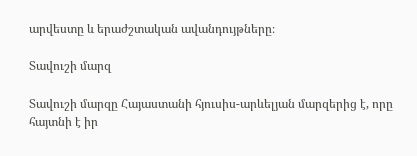արվեստը և երաժշտական ավանդույթները։

Տավուշի մարզ

Տավուշի մարզը Հայաստանի հյուսիս-արևելյան մարզերից է, որը հայտնի է իր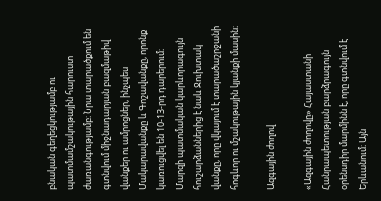բնական գեղեցկությամբ ու պատմամշակութային հարուստ ժառանգությամբ։ Նրա տարածքում են գտնվում միջնադարյան բազմաթիվ վանքեր ու ամրոցներ, ինչպես Մակարավանքը և Գոշավանքը, որոնք կառուցվել են 10-13-րդ դարերում։ Մարզի պատմական կարևորագույն հուշարձաններից է նաև Ջուխտակ վանքը, որը վկայում է տարածաշրջանի հոգևոր ու մշակութային կյանքի մասին։

Ազգային ժողով

«Ազգային ժողովը» Հայաստանի Հանրապետության բարձրագույն օրենսդիր մարմինն է, որը գտնվում է Երևանում։ Այն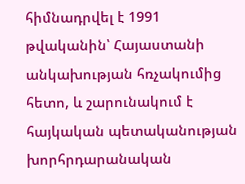հիմնադրվել է 1991 թվականին՝ Հայաստանի անկախության հռչակումից հետո, և շարունակում է հայկական պետականության խորհրդարանական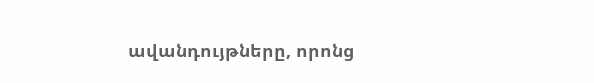ավանդույթները, որոնց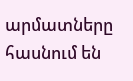արմատները հասնում են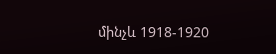մինչև 1918-1920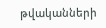թվականների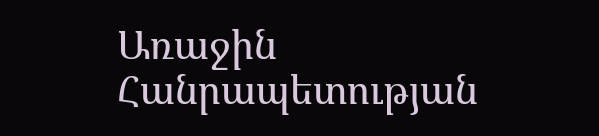Առաջին Հանրապետության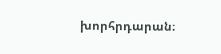խորհրդարան։